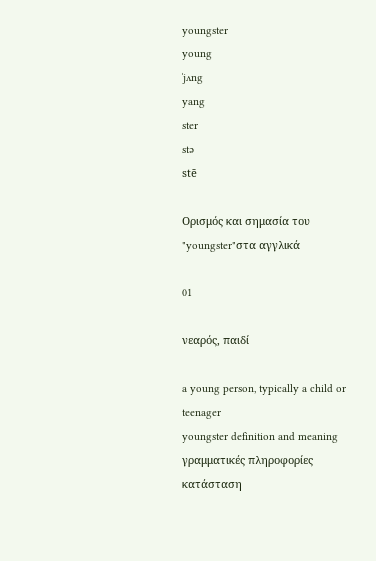youngster
young
ˈjʌng
yang
ster
stə
stē

Ορισμός και σημασία του "youngster"στα αγγλικά

01

νεαρός, παιδί

a young person, typically a child or teenager
youngster definition and meaning
γραμματικές πληροφορίες
κατάσταση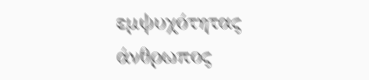εμψυχότητας
άνθρωπος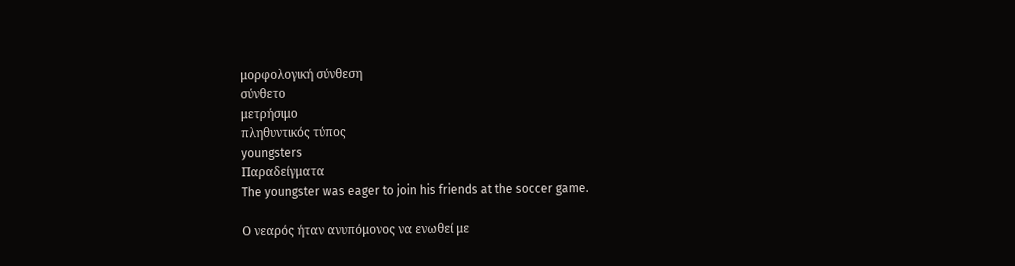μορφολογική σύνθεση
σύνθετο
μετρήσιμο
πληθυντικός τύπος
youngsters
Παραδείγματα
The youngster was eager to join his friends at the soccer game.

Ο νεαρός ήταν ανυπόμονος να ενωθεί με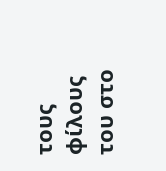τους φίλους του στο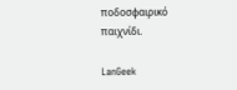ποδοσφαιρικό παιχνίδι.

LanGeek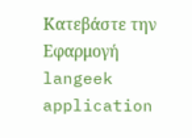Κατεβάστε την Εφαρμογή
langeek application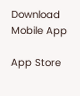Download Mobile App

App Store